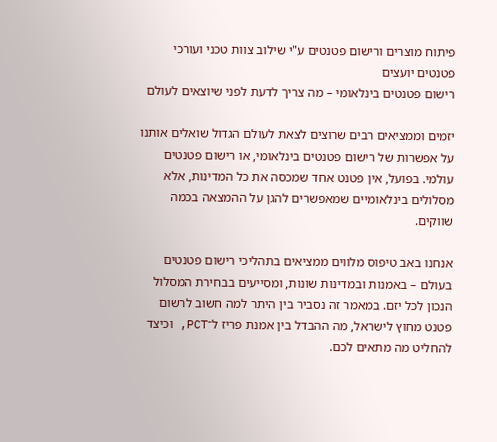פיתוח מוצרים ורישום פטנטים ע"י שילוב צוות טכני ועורכי פטנטים יועצים
רישום פטנטים בינלאומי – מה צריך לדעת לפני שיוצאים לעולם

יזמים וממציאים רבים שרוצים לצאת לעולם הגדול שואלים אותנו על אפשרות של רישום פטנטים בינלאומי, או רישום פטנטים עולמי. בפועל, אין פטנט אחד שמכסה את כל המדינות, אלא מסלולים בינלאומיים שמאפשרים להגן על ההמצאה בכמה שווקים.

אנחנו באב טיפוס מלווים ממציאים בתהליכי רישום פטנטים בעולם – באמנות ובמדינות שונות, ומסייעים בבחירת המסלול הנכון לכל יזם. במאמר זה נסביר בין היתר למה חשוב לרשום פטנט מחוץ לישראל, מה ההבדל בין אמנת פריז ל־PCT, וכיצד להחליט מה מתאים לכם.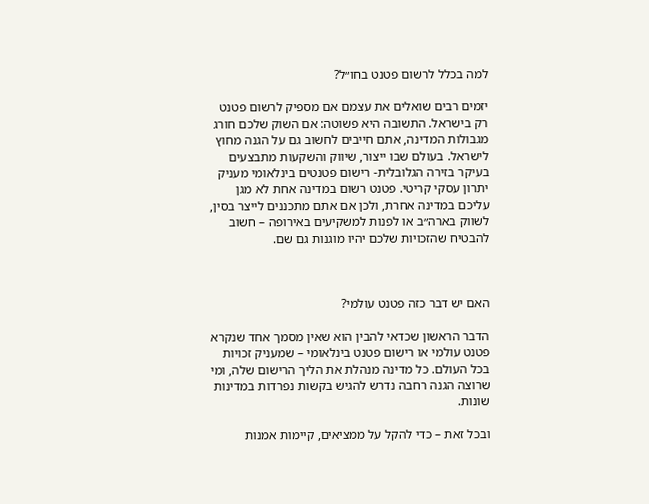למה בכלל לרשום פטנט בחו״ל?

יזמים רבים שואלים את עצמם אם מספיק לרשום פטנט רק בישראל. התשובה היא פשוטה: אם השוק שלכם חורג מגבולות המדינה, אתם חייבים לחשוב גם על הגנה מחוץ לישראל. בעולם שבו ייצור, שיווק והשקעות מתבצעים בעיקר בזירה הגלובלית- רישום פטנטים בינלאומי מעניק יתרון עסקי קריטי. פטנט רשום במדינה אחת לא מגן עליכם במדינה אחרת, ולכן אם אתם מתכננים לייצר בסין, לשווק בארה״ב או לפנות למשקיעים באירופה – חשוב להבטיח שהזכויות שלכם יהיו מוגנות גם שם.



האם יש דבר כזה פטנט עולמי?

הדבר הראשון שכדאי להבין הוא שאין מסמך אחד שנקרא פטנט עולמי או רישום פטנט בינלאומי – שמעניק זכויות בכל העולם. כל מדינה מנהלת את הליך הרישום שלה, ומי שרוצה הגנה רחבה נדרש להגיש בקשות נפרדות במדינות שונות.

ובכל זאת – כדי להקל על ממציאים, קיימות אמנות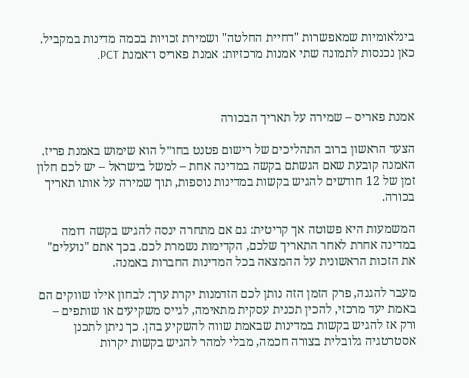בינלאומיות שמאפשרות "דחיית החלטה" ושמירת זכויות בכמה מדינות במקביל. כאן נכנסות לתמונה שתי אמנות מרכזיות: אמנת פאריס ו־אמנת PCT.



אמנת פאריס – שמירה על תאריך הבכורה

הצעד הראשון ברוב התהליכים של רישום פטנט בחו״ל הוא שימוש באמנת פריז. האמנה קובעת שאם הגשתם בקשה במדינה אחת – למשל בישראל – יש לכם חלון זמן של 12 חודשים להגיש בקשות במדינות נוספות, תוך שמירה על אותו תאריך בכורה.

המשמעות היא פשוטה אך קריטית: גם אם מתחרה ינסה להגיש בקשה דומה במדינה אחרת לאחר התאריך שלכם, הקדימות נשמרת לכם. בכך אתם "נועלים" את הזכות הראשונית על ההמצאה בכל המדינות החברות באמנה.

מעבר להגנה, פרק הזמן הזה נותן לכם הזדמנות יקרת ערך: לבחון אילו שווקים הם באמת יעד מרכזי, להכין תכנית עסקית מתאימה, לגייס משקיעים או שותפים – ורק אז להגיש בקשות במדינות שבאמת שווה להשקיע בהן. כך ניתן לתכנן אסטרטגיה גלובלית בצורה חכמה, מבלי למהר להגיש בקשות יקרות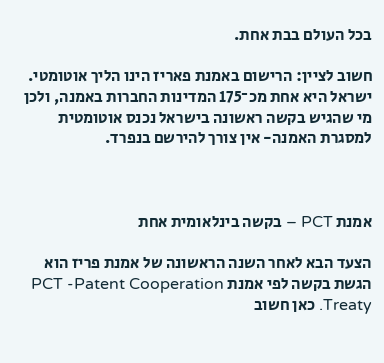בכל העולם בבת אחת.

חשוב לציין: הרישום באמנת פאריז הינו הליך אוטומטי. ישראל היא אחת מכ־175 המדינות החברות באמנה, ולכן מי שהגיש בקשה ראשונה בישראל נכנס אוטומטית למסגרת האמנה- אין צורך להירשם בנפרד.



אמנת PCT – בקשה בינלאומית אחת

הצעד הבא לאחר השנה הראשונה של אמנת פריז הוא הגשת בקשה לפי אמנת PCT -Patent Cooperation Treaty. כאן חשוב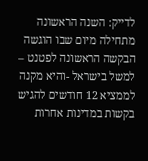לדייק: השנה הראשונה מתחילה מיום שבו הוגשה הבקשה הראשונה לפטנט – למשל בישראל -והיא מקנה לממציא 12 חודשים להגיש בקשות במדינות אחרות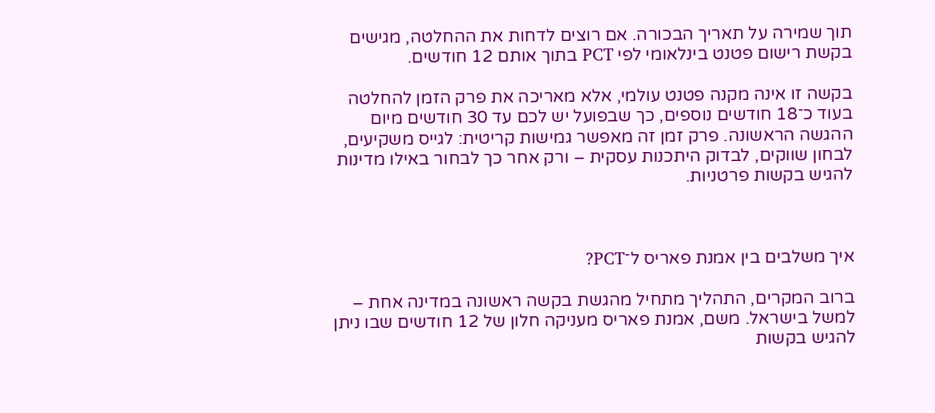תוך שמירה על תאריך הבכורה. אם רוצים לדחות את ההחלטה, מגישים בקשת רישום פטנט בינלאומי לפי PCT בתוך אותם 12 חודשים.

בקשה זו אינה מקנה פטנט עולמי, אלא מאריכה את פרק הזמן להחלטה בעוד כ־18 חודשים נוספים, כך שבפועל יש לכם עד 30 חודשים מיום ההגשה הראשונה. פרק זמן זה מאפשר גמישות קריטית: לגייס משקיעים, לבחון שווקים, לבדוק היתכנות עסקית – ורק אחר כך לבחור באילו מדינות להגיש בקשות פרטניות.



איך משלבים בין אמנת פאריס ל־PCT?

ברוב המקרים, התהליך מתחיל מהגשת בקשה ראשונה במדינה אחת – למשל בישראל. משם, אמנת פאריס מעניקה חלון של 12 חודשים שבו ניתן להגיש בקשות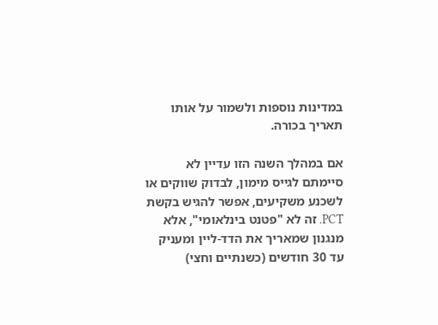במדינות נוספות ולשמור על אותו תאריך בכורה.

אם במהלך השנה הזו עדיין לא סיימתם לגייס מימון, לבדוק שווקים או לשכנע משקיעים, אפשר להגיש בקשת PCT. זה לא "פטנט בינלאומי", אלא מנגנון שמאריך את הדד-ליין ומעניק עד 30 חודשים (כשנתיים וחצי)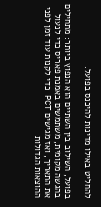להחליט באילו מדינות להיכנס בפועל.

בפועל, השילוב בין השתיים הוא הנפוץ ביותר: מתחילים בהגשה מקומית, משתמשים באמנת פאריס כדי לנעול את התאריך, ואז מגישים PCT כדי לקנות עוד זמן לפני ההוצאות הגדולות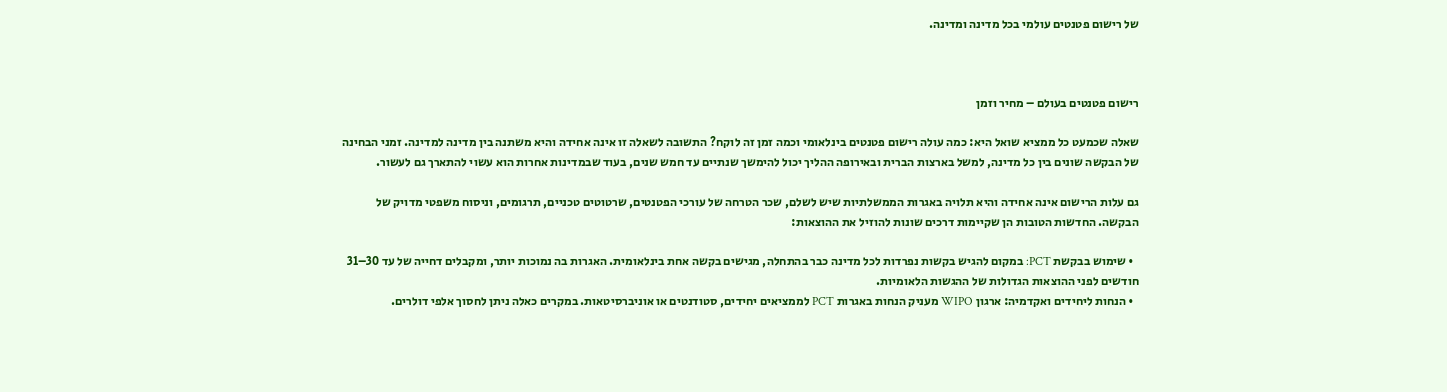של רישום פטנטים עולמי בכל מדינה ומדינה.



רישום פטנטים בעולם – מחיר וזמן

שאלה שכמעט כל ממציא שואל היא: כמה עולה רישום פטנטים בינלאומי וכמה זמן זה לוקח? התשובה לשאלה זו אינה אחידה והיא משתנה בין מדינה למדינה. זמני הבחינה של הבקשה שונים בין כל מדינה, למשל בארצות הברית ובאירופה ההליך יכול להימשך שנתיים עד חמש שנים, בעוד שבמדינות אחרות הוא עשוי להתארך גם לעשור.

גם עלות הרישום אינה אחידה והיא תלויה באגרות הממשלתיות שיש לשלם, שכר הטרחה של עורכי הפטנטים, שרטוטים טכניים, תרגומים, וניסוח משפטי מדויק של הבקשה. החדשות הטובות הן שקיימות דרכים שונות להוזיל את ההוצאות:

  • שימוש בבקשת PCT: במקום להגיש בקשות נפרדות לכל מדינה כבר בהתחלה, מגישים בקשה אחת בינלאומית. האגרות בה נמוכות יותר, ומקבלים דחייה של עד 30–31 חודשים לפני ההוצאות הגדולות של ההגשות הלאומיות.
  • הנחות ליחידים ואקדמיה: ארגון WIPO מעניק הנחות באגרות PCT לממציאים יחידים, סטודנטים או אוניברסיטאות. במקרים כאלה ניתן לחסוך אלפי דולרים.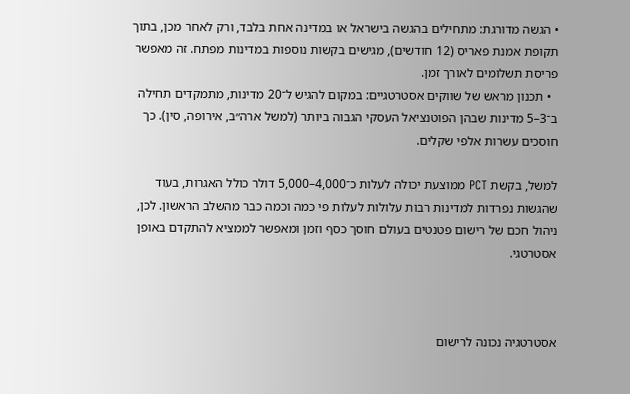• הגשה מדורגת: מתחילים בהגשה בישראל או במדינה אחת בלבד, ורק לאחר מכן, בתוך תקופת אמנת פאריס (12 חודשים), מגישים בקשות נוספות במדינות מפתח. זה מאפשר פריסת תשלומים לאורך זמן.
  • תכנון מראש של שווקים אסטרטגיים: במקום להגיש ל־20 מדינות, מתמקדים תחילה ב־3–5 מדינות שבהן הפוטנציאל העסקי הגבוה ביותר (למשל ארה״ב, אירופה, סין). כך חוסכים עשרות אלפי שקלים.

למשל, בקשת PCT ממוצעת יכולה לעלות כ־4,000–5,000 דולר כולל האגרות, בעוד שהגשות נפרדות למדינות רבות עלולות לעלות פי כמה וכמה כבר מהשלב הראשון. לכן, ניהול חכם של רישום פטנטים בעולם חוסך כסף וזמן ומאפשר לממציא להתקדם באופן אסטרטגי.



אסטרטגיה נכונה לרישום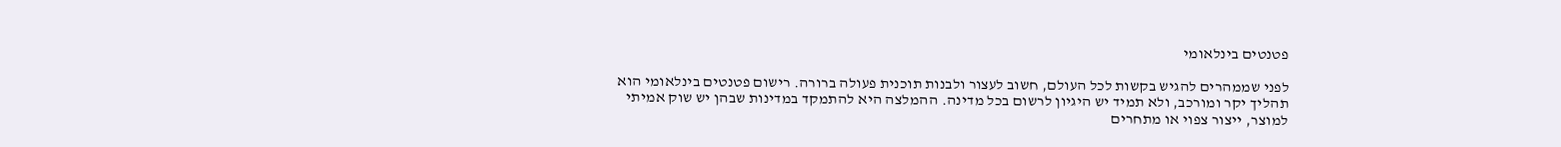פטנטים בינלאומי

לפני שממהרים להגיש בקשות לכל העולם, חשוב לעצור ולבנות תוכנית פעולה ברורה. רישום פטנטים בינלאומי הוא תהליך יקר ומורכב, ולא תמיד יש היגיון לרשום בכל מדינה. ההמלצה היא להתמקד במדינות שבהן יש שוק אמיתי למוצר, ייצור צפוי או מתחרים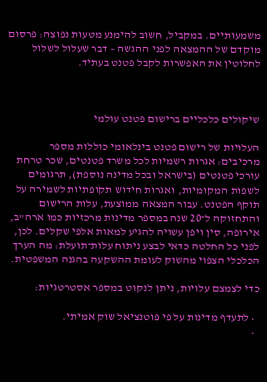משמעותיים. במקביל, חשוב להימנע מטעות נפוצה: פרסום מוקדם של ההמצאה לפני ההגשה – דבר שעלול לשלול לחלוטין את האפשרות לקבל פטנט בעתיד.



שיקולים כלכליים ברישום פטנט עולמי

העלויות של רישום פטנט בינלאומי כוללות מספר מרכיבים: אגרות רשמיות לכל משרד פטנטים, שכר טרחת עורכי פטנטים (בישראל ובכל מדינה נוספת), תרגומים לשפות המקומיות, ואגרות חידוש תקופתיות לשמירה על תוקף הפטנט. עבור המצאה ממוצעת, עלות הרישום והתחזוקה ל־20 שנה במספר מדינות מרכזיות כמו ארה"ב, אירופה, סין ויפן עשויה להגיע למאות אלפי שקלים. לכן, לפני כל החלטה כדאי לבצע ניתוח עלות־תועלת: מה הערך הכלכלי הצפוי מהשוק לעומת ההשקעה בהגנה המשפטית.

כדי לצמצם עלויות, ניתן לנקוט במספר אסטרטגיות:

  • לתעדף מדינות על פי פוטנציאל שוק אמיתי.
  •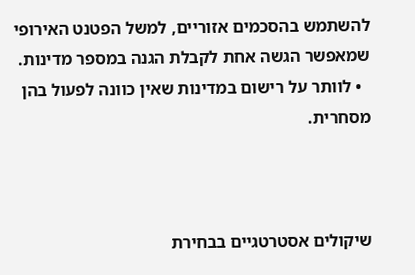להשתמש בהסכמים אזוריים, למשל הפטנט האירופי שמאפשר הגשה אחת לקבלת הגנה במספר מדינות.
  • לוותר על רישום במדינות שאין כוונה לפעול בהן מסחרית.



שיקולים אסטרטגיים בבחירת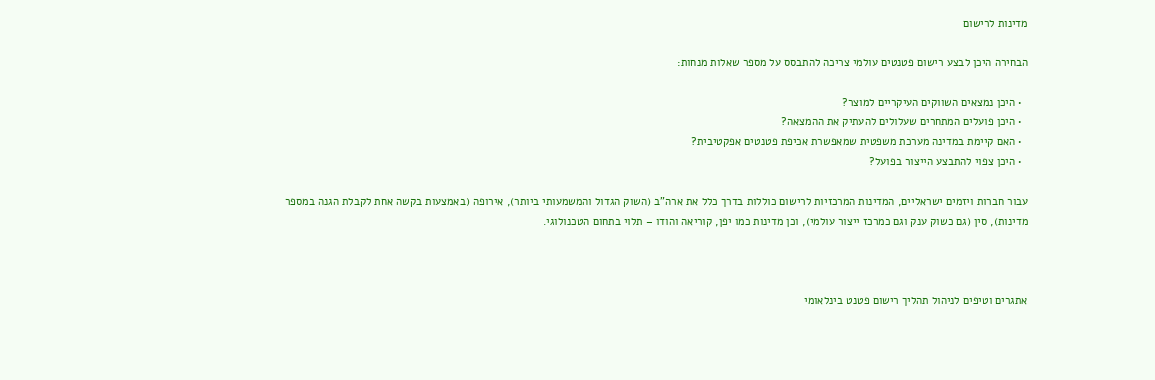מדינות לרישום

הבחירה היכן לבצע רישום פטנטים עולמי צריכה להתבסס על מספר שאלות מנחות:

  • היכן נמצאים השווקים העיקריים למוצר?
  • היכן פועלים המתחרים שעלולים להעתיק את ההמצאה?
  • האם קיימת במדינה מערכת משפטית שמאפשרת אכיפת פטנטים אפקטיבית?
  • היכן צפוי להתבצע הייצור בפועל?

עבור חברות ויזמים ישראליים, המדינות המרכזיות לרישום כוללות בדרך כלל את ארה"ב (השוק הגדול והמשמעותי ביותר), אירופה (באמצעות בקשה אחת לקבלת הגנה במספר מדינות), סין (גם כשוק ענק וגם כמרכז ייצור עולמי), וכן מדינות כמו יפן, קוריאה והודו – תלוי בתחום הטכנולוגי.



אתגרים וטיפים לניהול תהליך רישום פטנט בינלאומי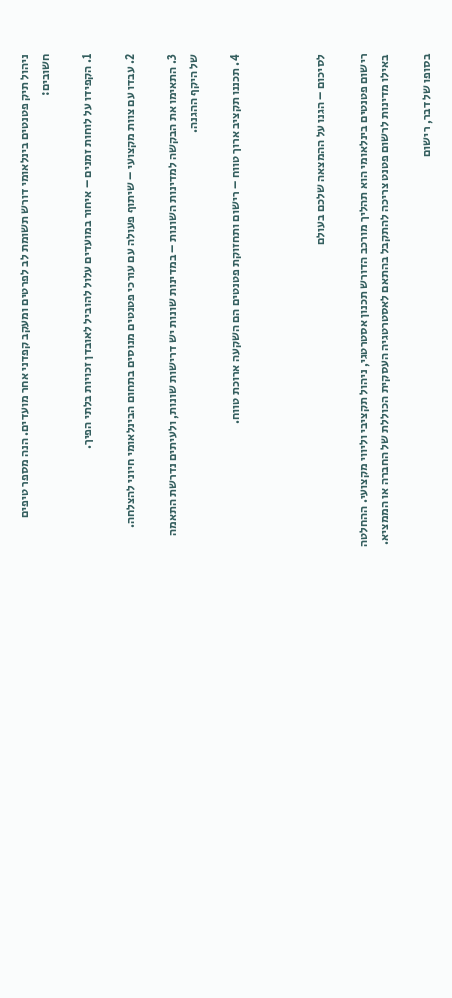ניהול תיק פטנטים בינלאומי דורש תשומת לב לפרטים ומעקב קפדני אחר מועדים. הנה מספר טיפים חשובים:

1. הקפידו על לוחות זמנים – איחור במועדים עלול להוביל לאובדן זכויות בלתי הפיך.

2. עבדו עם צוות מקצועי – שיתוף פעולה עם עורכי פטנטים מנוסים בתחום הבינלאומי חיוני להצלחה.

3. התאימו את הבקשה למדינות השונות – במדינות שונות יש דרישות שונות, ולעיתים נדרשת התאמה של היקף ההגנה.

4. תכננו תקציב ארוך טווח – רישום ותחזוקת פטנטים הם השקעה ארוכת טווח.



לסיכום – הגנו על ההמצאה שלכם בעולם

רישום פטנטים בינלאומי הוא תהליך מורכב הדורש תכנון אסטרטגי, ניהול תקציבי וליווי מקצועי. ההחלטה באילו מדינות לרשום פטנט צריכה להתקבל בהתאם לאסטרטגיה העסקית הכוללת של החברה או הממציא.

בסופו של דבר, רישום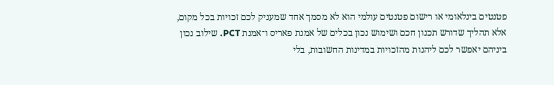פטנטים בינלאומי או רישום פטנטים עולמי הוא לא מסמך אחד שמעניק לכם זכויות בכל מקום, אלא תהליך שדורש תכנון חכם ושימוש נכון בכלים של אמנת פאריס ו־אמנת PCT. שילוב נכון ביניהם יאפשר לכם ליהנות מהזכויות במדינות החשובות, בלי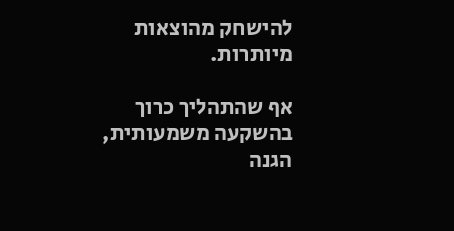להישחק מהוצאות מיותרות.

אף שהתהליך כרוך בהשקעה משמעותית, הגנה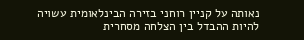נאותה על קניין רוחני בזירה הבינלאומית עשויה להיות ההבדל בין הצלחה מסחרית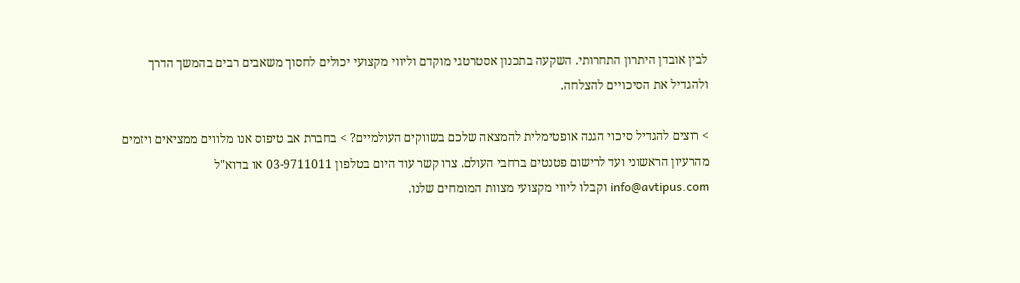לבין אובדן היתרון התחרותי. השקעה בתכנון אסטרטגי מוקדם וליווי מקצועי יכולים לחסוך משאבים רבים בהמשך הדרך ולהגדיל את הסיכויים להצלחה.

> רוצים להגדיל סיכוי הגנה אופטימלית להמצאה שלכם בשווקים העולמיים? > בחברת אב טיפוס אנו מלווים ממציאים ויזמים מהרעיון הראשוני ועד לרישום פטנטים ברחבי העולם. צרו קשר עוד היום בטלפון 03-9711011 או בדוא"ל info@avtipus.com וקבלו ליווי מקצועי מצוות המומחים שלנו.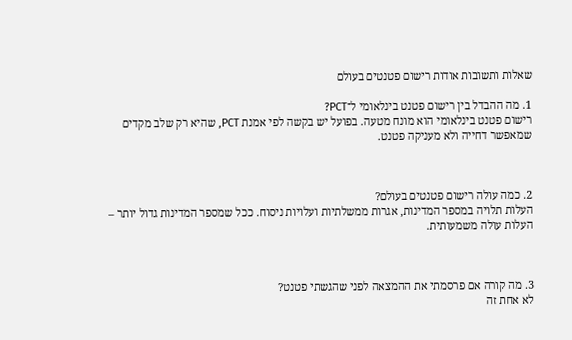שאלות ותשובות אודות רישום פטנטים בעולם

1. מה ההבדל בין רישום פטנט בינלאומי ל־PCT?
רישום פטנט בינלאומי הוא מונח מטעה. בפועל יש בקשה לפי אמנת PCT, שהיא רק שלב מקדים שמאפשר דחייה ולא מעניקה פטנט.



2. כמה עולה רישום פטנטים בעולם?
העלות תלויה במספר המדינות, אגרות ממשלתיות ועלויות ניסוח. ככל שמספר המדינות גדול יותר – העלות עולה משמעותית.



3. מה קורה אם פרסמתי את ההמצאה לפני שהגשתי פטנט?
לא אחת זה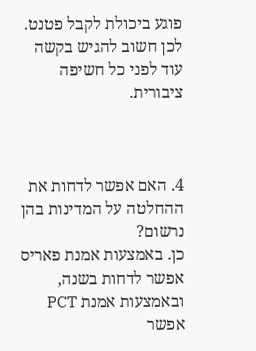פוגע ביכולת לקבל פטנט. לכן חשוב להגיש בקשה עוד לפני כל חשיפה ציבורית.



4. האם אפשר לדחות את ההחלטה על המדינות בהן נרשום?
כן. באמצעות אמנת פאריס אפשר לדחות בשנה, ובאמצעות אמנת PCT אפשר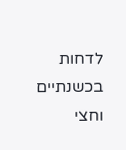לדחות בכשנתיים וחצי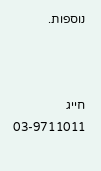נוספות.



חייג 03-9711011